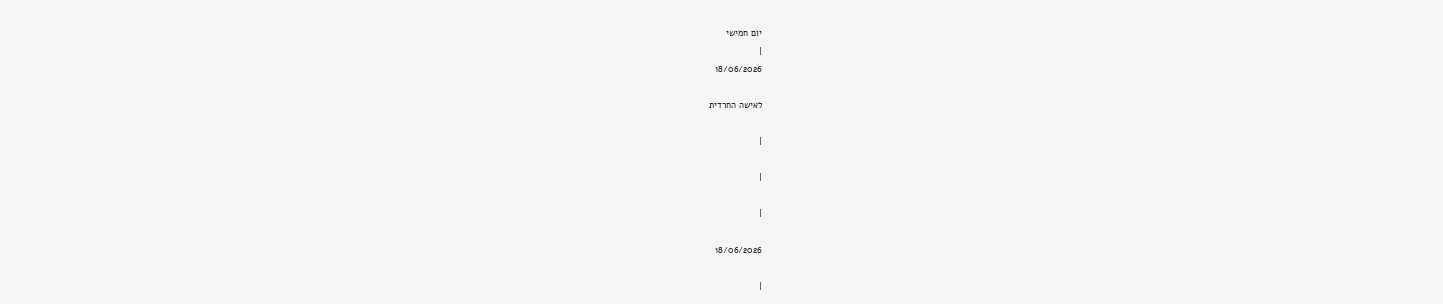יום חמישי
|
18/06/2026

לאישה החרדית

|

|

|

18/06/2026

|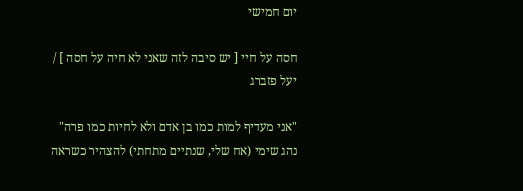יום חמישי

חסה על חיי [ יש סיבה לזה שאני לא חיה על חסה ] / יעל פזברג

"אני מעדיף למות כמו בן אדם ולא לחיות כמו פרה" נהג שימי (אח שלי, שנתיים מתחתי) להצהיר כשראה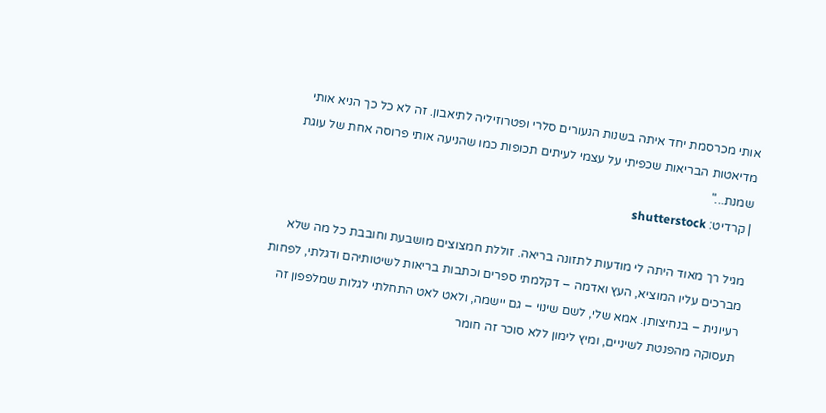אותי מכרסמת יחד איתה בשנות הנעורים סלרי ופטרוזיליה לתיאבון. זה לא כל כך הניא אותי מדיאטות הבריאות שכפיתי על עצמי לעיתים תכופות כמו שהניעה אותי פרוסה אחת של עוגת שמנת..."
| קרדיט: shutterstock

מגיל רך מאוד היתה לי מודעות לתזונה בריאה. זוללת חמצוצים מושבעת וחובבת כל מה שלא מברכים עליו המוציא, העץ ואדמה – דקלמתי ספרים וכתבות בריאות לשיטותיהם ודגלתי, לפחות רעיונית – בנחיצותן. אמא שלי, לשם שינוי – גם יישמה, ולאט לאט התחלתי לגלות שמלפפון זה תעסוקה מהפנטת לשיניים, ומיץ לימון ללא סוכר זה חומר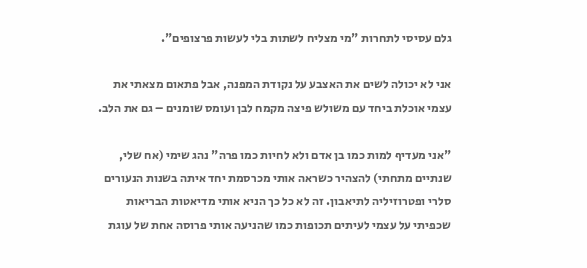גלם עסיסי לתחרות "מי מצליח לשתות בלי לעשות פרצופים".

אני לא יכולה לשים את האצבע על נקודת המפנה, אבל פתאום מצאתי את עצמי אוכלת ביחד עם משולש פיצה מקמח לבן ועומס שומנים – גם את הלב.

"אני מעדיף למות כמו בן אדם ולא לחיות כמו פרה" נהג שימי (אח שלי, שנתיים מתחתי) להצהיר כשראה אותי מכרסמת יחד איתה בשנות הנעורים סלרי ופטרוזיליה לתיאבון. זה לא כל כך הניא אותי מדיאטות הבריאות שכפיתי על עצמי לעיתים תכופות כמו שהניעה אותי פרוסה אחת של עוגת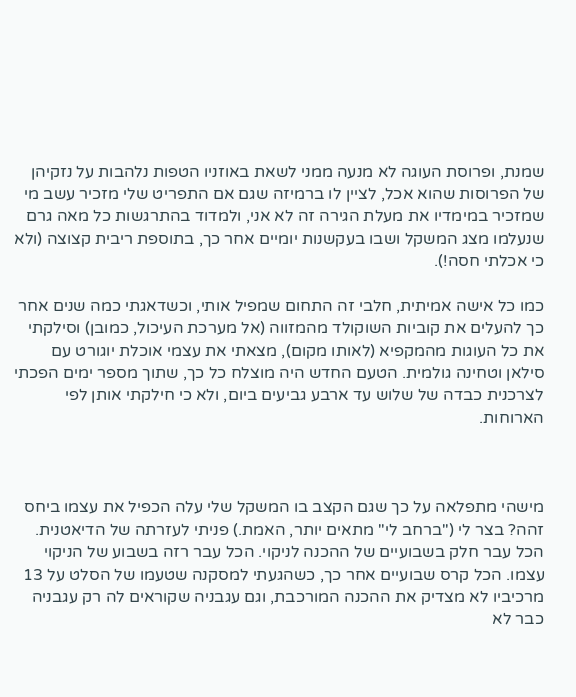שמנת, ופרוסת העוגה לא מנעה ממני לשאת באוזניו הטפות נלהבות על נזקיהן של הפרוסות שהוא אכל, לציין לו ברמיזה שגם אם התפריט שלי מזכיר עשב מי שמזכיר במימדיו את מעלת הגירה זה לא אני, ולמדוד בהתרגשות כל מאה גרם שנעלמו מצג המשקל ושבו בעקשנות יומיים אחר כך, בתוספת ריבית קצוצה (ולא כי אכלתי חסה!).

כמו כל אישה אמיתית, חלבי זה התחום שמפיל אותי, וכשדאגתי כמה שנים אחר כך להעלים את קוביות השוקולד מהמזווה (אל מערכת העיכול, כמובן) וסילקתי את כל העוגות מהמקפיא (לאותו מקום), מצאתי את עצמי אוכלת יוגורט עם סילאן וטחינה גולמית. הטעם החדש היה מוצלח כל כך, שתוך מספר ימים הפכתי לצרכנית כבדה של שלוש עד ארבע גביעים ביום, ולא כי חילקתי אותן לפי הארוחות.



מישהי מתפלאה על כך שגם הקצב בו המשקל שלי עלה הכפיל את עצמו ביחס זהה? בצר לי ("ברחב לי" מתאים יותר, האמת.) פניתי לעזרתה של הדיאטנית. הכל עבר חלק בשבועיים של ההכנה לניקוי. הכל עבר רזה בשבוע של הניקוי עצמו. הכל קרס שבועיים אחר כך, כשהגעתי למסקנה שטעמו של הסלט על 13 מרכיביו לא מצדיק את ההכנה המורכבת, וגם עגבניה שקוראים לה רק עגבניה כבר לא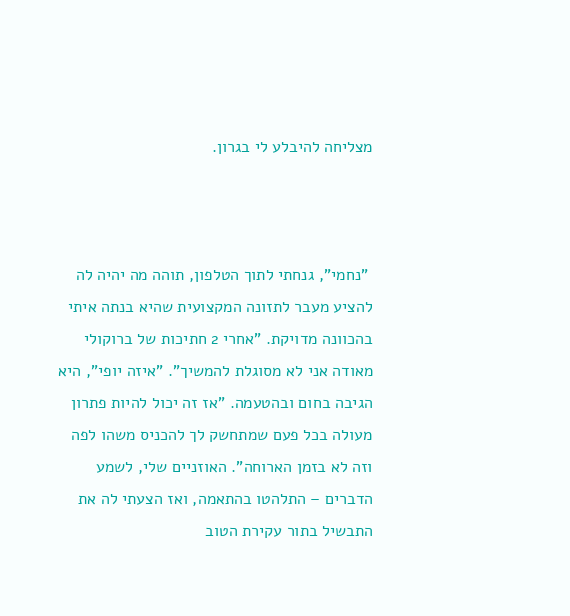מצליחה להיבלע לי בגרון.



 "נחמי", גנחתי לתוך הטלפון, תוהה מה יהיה לה להציע מעבר לתזונה המקצועית שהיא בנתה איתי בהכוונה מדויקת. "אחרי 2 חתיכות של ברוקולי מאודה אני לא מסוגלת להמשיך". "איזה יופי", היא הגיבה בחום ובהטעמה. "אז זה יכול להיות פתרון מעולה בכל פעם שמתחשק לך להכניס משהו לפה וזה לא בזמן הארוחה". האוזניים שלי, לשמע הדברים – התלהטו בהתאמה, ואז הצעתי לה את התבשיל בתור עקירת הטוב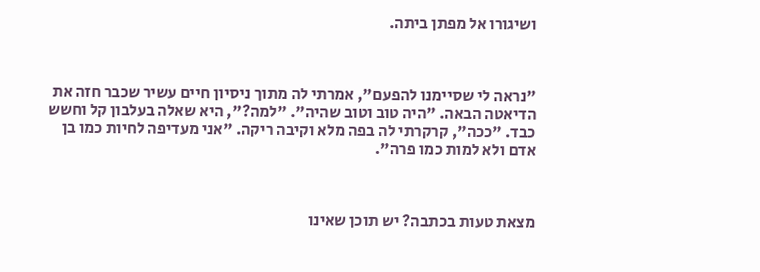ושיגורו אל מפתן ביתה.



"נראה לי שסיימנו להפעם", אמרתי לה מתוך ניסיון חיים עשיר שכבר חזה את הדיאטה הבאה. "היה טוב וטוב שהיה". "למה?", היא שאלה בעלבון קל וחשש כבד. "ככה", קרקרתי לה בפה מלא וקיבה ריקה. "אני מעדיפה לחיות כמו בן אדם ולא למות כמו פרה".



מצאת טעות בכתבה? יש תוכן שאינו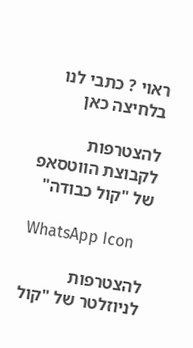ראוי ? כתבי לנו בלחיצה כאן

להצטרפות לקבוצת הווטסאפ של "קול כבודה"

WhatsApp Icon

להצטרפות לניוזלטר של "קול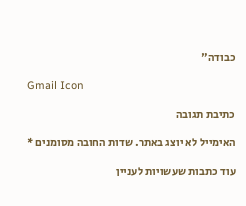כבודה"

Gmail Icon

כתיבת תגובה

האימייל לא יוצג באתר. שדות החובה מסומנים *

עוד כתבות שעשויות לעניין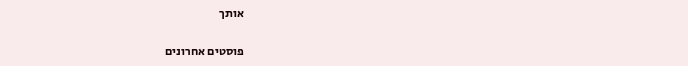אותך

פוסטים אחרונים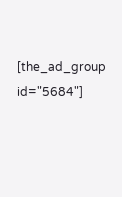[the_ad_group id="5684"]